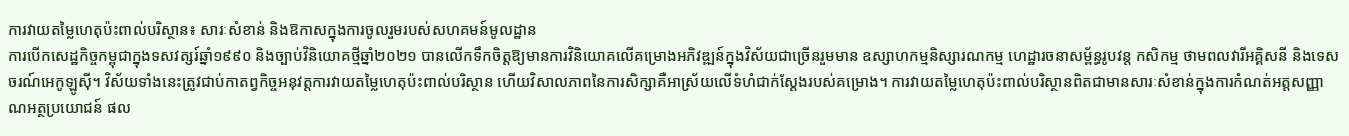ការវាយតម្លៃហេតុប៉ះពាល់បរិស្ថាន៖ សារៈសំខាន់ និងឱកាសក្នុងការចូលរួមរបស់សហគមន៍មូលដ្ឋាន
ការបើកសេដ្ឋកិច្ចកម្ពុជាក្នុងទសវត្សរ៍ឆ្នាំ១៩៩០ និងច្បាប់វិនិយោគថ្មីឆ្នាំ២០២១ បានលើកទឹកចិត្តឱ្យមានការវិនិយោគលើគម្រោងអភិវឌ្ឍន៍ក្នុងវិស័យជាច្រើនរួមមាន ឧស្សាហកម្មនិស្សារណកម្ម ហេដ្ឋារចនាសម្ព័ន្ធរូបវន្ត កសិកម្ម ថាមពលវារីអគ្គិសនី និងទេសចរណ៍អេកូឡូស៊ី។ វិស័យទាំងនេះត្រូវជាប់កាតព្វកិច្ចអនុវត្តការវាយតម្លៃហេតុប៉ះពាល់បរិស្ថាន ហើយវិសាលភាពនៃការសិក្សាគឺអាស្រ័យលើទំហំជាក់ស្តែងរបស់គម្រោង។ ការវាយតម្លៃហេតុប៉ះពាល់បរិស្ថានពិតជាមានសារៈសំខាន់ក្នុងការកំណត់អត្តសញ្ញាណអត្ថប្រយោជន៍ ផល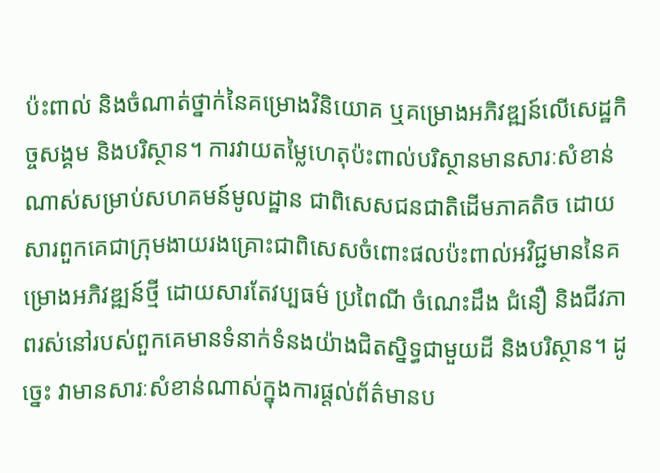ប៉ះពាល់ និងចំណាត់ថ្នាក់នៃគម្រោងវិនិយោគ ឬគម្រោងអភិវឌ្ឍន៍លើសេដ្ឋកិច្ចសង្គម និងបរិស្ថាន។ ការវាយតម្លៃហេតុប៉ះពាល់បរិស្ថានមានសារៈសំខាន់ណាស់សម្រាប់សហគមន៍មូលដ្ឋាន ជាពិសេសជនជាតិដើមភាគតិច ដោយសារពួកគេជាក្រុមងាយរងគ្រោះជាពិសេសចំពោះផលប៉ះពាល់អវិជ្ជមាននៃគម្រោងអភិវឌ្ឍន៍ថ្មី ដោយសារតែវប្បធម៌ ប្រពៃណី ចំណេះដឹង ជំនឿ និងជីវភាពរស់នៅរបស់ពួកគេមានទំនាក់ទំនងយ៉ាងជិតស្និទ្ធជាមួយដី និងបរិស្ថាន។ ដូច្នេះ វាមានសារៈសំខាន់ណាស់ក្នុងការផ្តល់ព័ត៌មានប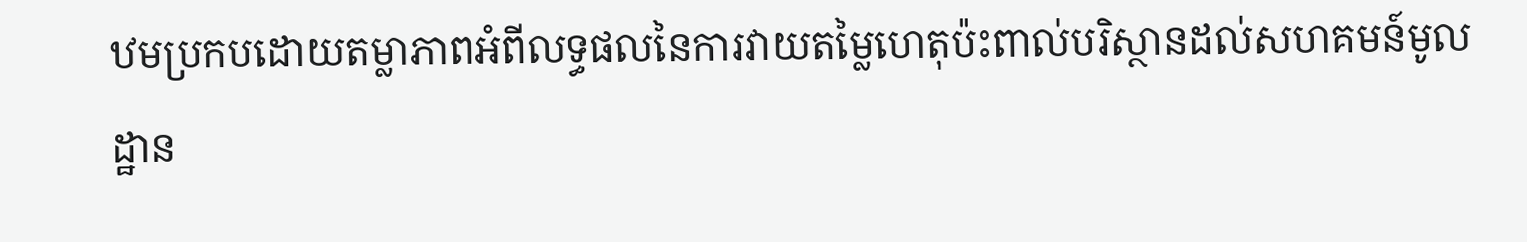ឋមប្រកបដោយតម្លាភាពអំពីលទ្ធផលនៃការវាយតម្លៃហេតុប៉ះពាល់បរិស្ថានដល់សហគមន៍មូលដ្ឋាន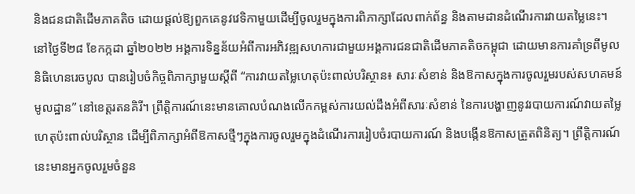និងជនជាតិដើមភាគតិច ដោយផ្តល់ឱ្យពួកគេនូវវេទិកាមួយដើម្បីចូលរួមក្នុងការពិភាក្សាដែលពាក់ព័ន្ធ និងតាមដានដំណើរការវាយតម្លៃនេះ។
នៅថ្ងៃទី២៨ ខែកក្កដា ឆ្នាំ២០២២ អង្គការទិន្នន័យអំពីការអភិវឌ្ឍសហការជាមួយអង្គការជនជាតិដើមភាគតិចកម្ពុជា ដោយមានការគាំទ្រពីមូលនិធិហេនរេចបូល បានរៀបចំកិច្ចពិភាក្សាមួយស្តីពី “ការវាយតម្លៃហេតុប៉ះពាល់បរិស្ថាន៖ សារៈសំខាន់ និងឱកាសក្នុងការចូលរួមរបស់សហគមន៍មូលដ្ឋាន” នៅខេត្តរតនគិរី។ ព្រឹត្តិការណ៍នេះមានគោលបំណងលើកកម្ពស់ការយល់ដឹងអំពីសារៈសំខាន់ នៃការបង្ហាញនូវរបាយការណ៍វាយតម្លៃហេតុប៉ះពាល់បរិស្ថាន ដើម្បីពិភាក្សាអំពីឱកាសថ្មីៗក្នុងការចូលរួមក្នុងដំណើរការរៀបចំរបាយការណ៍ និងបង្កើនឱកាសត្រួតពិនិត្យ។ ព្រឹត្តិការណ៍នេះមានអ្នកចូលរួមចំនួន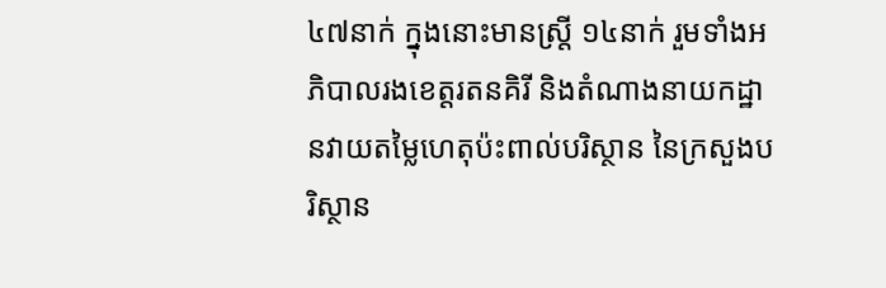៤៧នាក់ ក្នុងនោះមានស្ត្រី ១៤នាក់ រួមទាំងអភិបាលរងខេត្តរតនគិរី និងតំណាងនាយកដ្ឋានវាយតម្លៃហេតុប៉ះពាល់បរិស្ថាន នៃក្រសួងបរិស្ថាន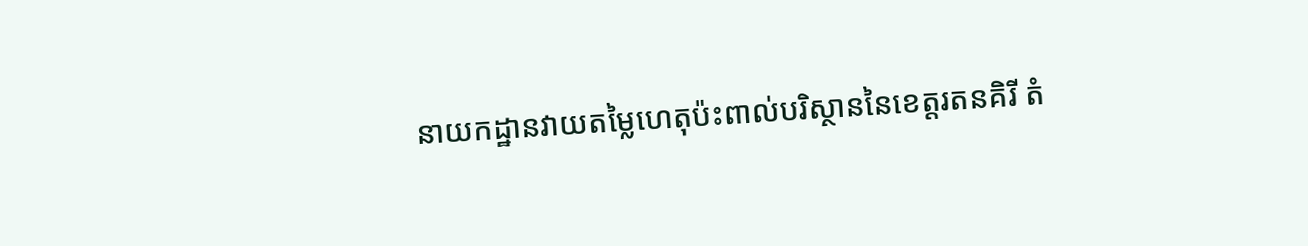នាយកដ្ឋានវាយតម្លៃហេតុប៉ះពាល់បរិស្ថាននៃខេត្តរតនគិរី តំ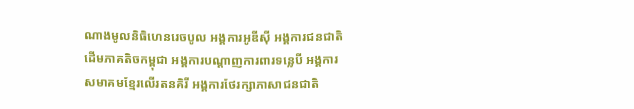ណាងមូលនិធិហេនរេចបូល អង្គការអូឌីស៊ី អង្គការជនជាតិដើមភាគតិចកម្ពុជា អង្គការបណ្តាញការពារទន្លេបី អង្គការសមាគមខ្មែរលើរតនគិរី អង្គការថែរក្សាភាសាជនជាតិ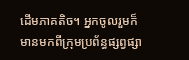ដើមភាគតិច។ អ្នកចូលរួមក៏មានមកពីក្រុមប្រព័ន្ធផ្សព្វផ្សា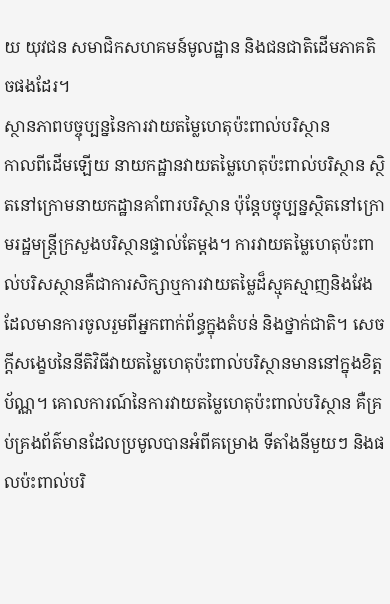យ យុវជន សមាជិកសហគមន៍មូលដ្ឋាន និងជនជាតិដើមភាគតិចផងដែរ។
ស្ថានភាពបច្ចុប្បន្ននៃការវាយតម្លៃហេតុប៉ះពាល់បរិស្ថាន
កាលពីដើមឡើយ នាយកដ្ឋានវាយតម្លៃហេតុប៉ះពាល់បរិស្ថាន ស្ថិតនៅក្រោមនាយកដ្ឋានគាំពារបរិស្ថាន ប៉ុន្តែបច្ចុប្បន្នស្ថិតនៅក្រោមរដ្ឋមន្ត្រីក្រសួងបរិស្ថានផ្ទាល់តែម្តង។ ការវាយតម្លៃហេតុប៉ះពាល់បរិសស្ថានគឺជាការសិក្សាឬការវាយតម្លៃដ៏ស្មុគស្មាញនិងវែង ដែលមានការចូលរួមពីអ្នកពាក់ព័ន្ធក្នុងតំបន់ និងថ្នាក់ជាតិ។ សេចក្តីសង្ខេបនៃនីតិវិធីវាយតម្លៃហេតុប៉ះពាល់បរិស្ថានមាននៅក្នុងខិត្តប័ណ្ណ។ គោលការណ៍នៃការវាយតម្លៃហេតុប៉ះពាល់បរិស្ថាន គឺគ្រប់គ្រងព័ត៌មានដែលប្រមូលបានអំពីគម្រោង ទីតាំងនីមួយៗ និងផលប៉ះពាល់បរិ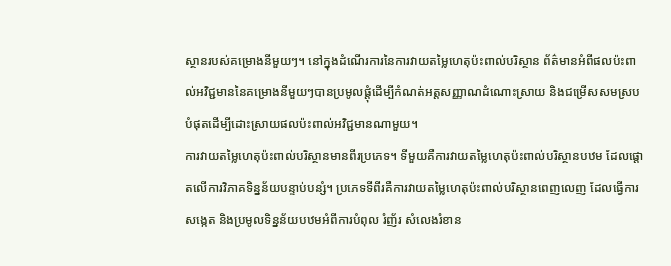ស្ថានរបស់គម្រោងនីមួយៗ។ នៅក្នុងដំណើរការនៃការវាយតម្លៃហេតុប៉ះពាល់បរិស្ថាន ព័ត៌មានអំពីផលប៉ះពាល់អវិជ្ជមាននៃគម្រោងនីមួយៗបានប្រមូលផ្តុំដើម្បីកំណត់អត្តសញ្ញាណដំណោះស្រាយ និងជម្រើសសមស្របបំផុតដើម្បីដោះស្រាយផលប៉ះពាល់អវិជ្ជមានណាមួយ។
ការវាយតម្លៃហេតុប៉ះពាល់បរិស្ថានមានពីរប្រភេទ។ ទីមួយគឺការវាយតម្លៃហេតុប៉ះពាល់បរិស្ថានបឋម ដែលផ្តោតលើការវិភាគទិន្នន័យបន្ទាប់បន្សំ។ ប្រភេទទីពីរគឺការវាយតម្លៃហេតុប៉ះពាល់បរិស្ថានពេញលេញ ដែលធ្វើការសង្កេត និងប្រមូលទិន្នន័យបឋមអំពីការបំពុល រំញ័រ សំលេងរំខាន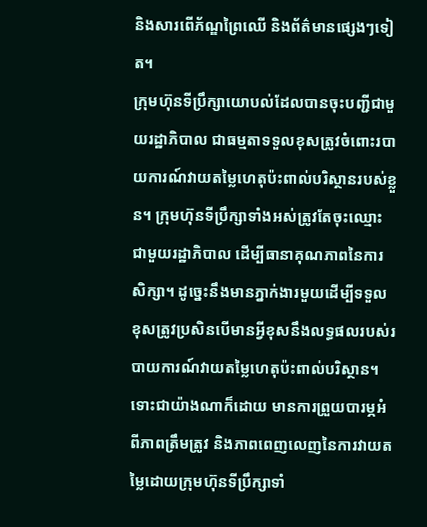និងសារពើភ័ណ្ឌព្រៃឈើ និងព័ត៌មានផ្សេងៗទៀត។
ក្រុមហ៊ុនទីប្រឹក្សាយោបល់ដែលបានចុះបញ្ជីជាមួយរដ្ឋាភិបាល ជាធម្មតាទទួលខុសត្រូវចំពោះរបាយការណ៍វាយតម្លៃហេតុប៉ះពាល់បរិស្ថានរបស់ខ្លួន។ ក្រុមហ៊ុនទីប្រឹក្សាទាំងអស់ត្រូវតែចុះឈ្មោះជាមួយរដ្ឋាភិបាល ដើម្បីធានាគុណភាពនៃការសិក្សា។ ដូច្នេះនឹងមានភ្នាក់ងារមួយដើម្បីទទួលខុសត្រូវប្រសិនបើមានអ្វីខុសនឹងលទ្ធផលរបស់របាយការណ៍វាយតម្លៃហេតុប៉ះពាល់បរិស្ថាន។ ទោះជាយ៉ាងណាក៏ដោយ មានការព្រួយបារម្ភអំពីភាពត្រឹមត្រូវ និងភាពពេញលេញនៃការវាយតម្លៃដោយក្រុមហ៊ុនទីប្រឹក្សាទាំ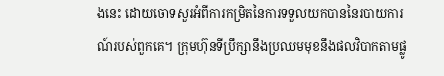ងនេះ ដោយចោទសួរអំពីការកម្រិតនៃការទទួលយកបាននៃរបាយការណ៍របស់ពួកគេ។ ក្រុមហ៊ុនទីប្រឹក្សានឹងប្រឈមមុខនឹងផលវិបាកតាមផ្លូ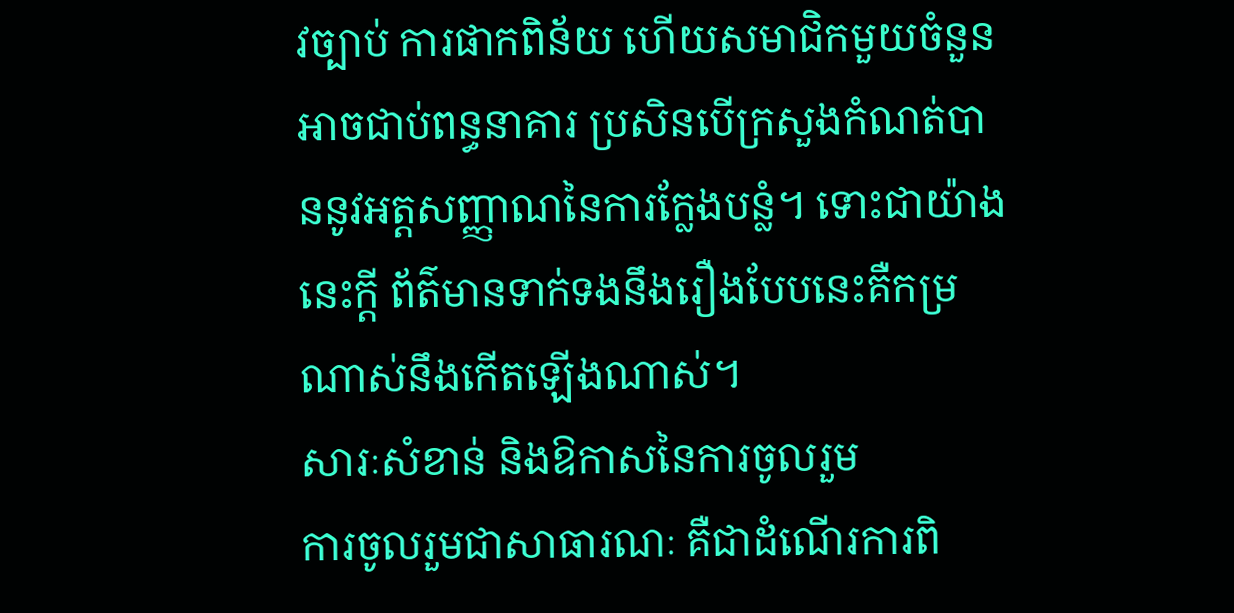វច្បាប់ ការផាកពិន័យ ហើយសមាជិកមួយចំនួនអាចជាប់ពន្ធនាគារ ប្រសិនបើក្រសួងកំណត់បាននូវអត្តសញ្ញាណនៃការក្លែងបន្លំ។ ទោះជាយ៉ាងនេះក្តី ព័ត៌មានទាក់ទងនឹងរឿងបែបនេះគឺកម្រណាស់នឹងកើតឡើងណាស់។
សារៈសំខាន់ និងឱកាសនៃការចូលរួម
ការចូលរួមជាសាធារណៈ គឺជាដំណើរការពិ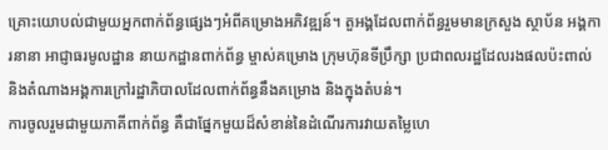គ្រោះយោបល់ជាមួយអ្នកពាក់ព័ន្ធផ្សេងៗអំពីគម្រោងអភិវឌ្ឍន៍។ តួអង្គដែលពាក់ព័ន្ធរួមមានក្រសួង ស្ថាប័ន អង្គការនានា អាជ្ញាធរមូលដ្ឋាន នាយកដ្ឋានពាក់ព័ន្ធ ម្ចាស់គម្រោង ក្រុមហ៊ុនទីប្រឹក្សា ប្រជាពលរដ្ឋដែលរងផលប៉ះពាល់ និងតំណាងអង្គការក្រៅរដ្ឋាភិបាលដែលពាក់ព័ន្ធនឹងគម្រោង និងក្នុងតំបន់។
ការចូលរួមជាមួយភាគីពាក់ព័ន្ធ គឺជាផ្នែកមួយដ៏សំខាន់នៃដំណើរការវាយតម្លៃហេ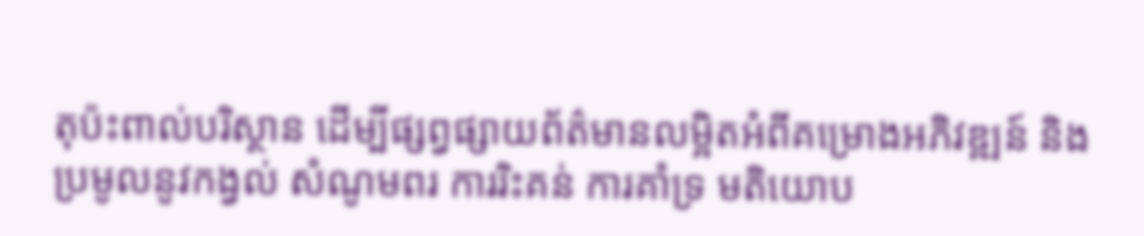តុប៉ះពាល់បរិស្ថាន ដើម្បីផ្សព្វផ្សាយព័ត៌មានលម្អិតអំពីគម្រោងអភិវឌ្ឍន៍ និងប្រមូលនូវកង្វល់ សំណូមពរ ការរិះគន់ ការគាំទ្រ មតិយោប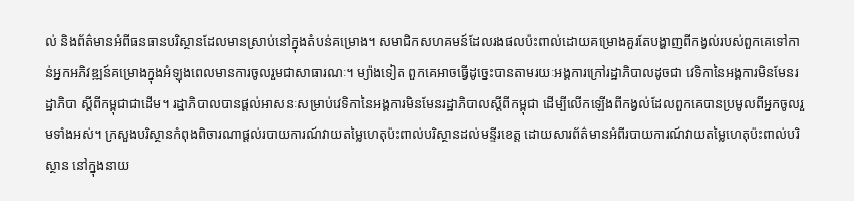ល់ និងព័ត៌មានអំពីធនធានបរិស្ថានដែលមានស្រាប់នៅក្នុងតំបន់គម្រោង។ សមាជិកសហគមន៍ដែលរងផលប៉ះពាល់ដោយគម្រោងគួរតែបង្ហាញពីកង្វល់របស់ពួកគេទៅកាន់អ្នកអភិវឌ្ឍន៍គម្រោងក្នុងអំឡុងពេលមានការចូលរួមជាសាធារណៈ។ ម្យ៉ាងទៀត ពួកគេអាចធ្វើដូច្នេះបានតាមរយៈអង្គការក្រៅរដ្ឋាភិបាលដូចជា វេទិកានៃអង្គការមិនមែនរដ្ឋាភិបា ស្តីពីកម្ពុជាជាដើម។ រដ្ឋាភិបាលបានផ្តល់អាសនៈសម្រាប់វេទិកានៃអង្គការមិនមែនរដ្ឋាភិបាលស្តីពីកម្ពុជា ដើម្បីលើកឡើងពីកង្វល់ដែលពួកគេបានប្រមូលពីអ្នកចូលរួមទាំងអស់។ ក្រសួងបរិស្ថានកំពុងពិចារណាផ្តល់របាយការណ៍វាយតម្លៃហេតុប៉ះពាល់បរិស្ថានដល់មន្ទីរខេត្ត ដោយសារព័ត៌មានអំពីរបាយការណ៍វាយតម្លៃហេតុប៉ះពាល់បរិស្ថាន នៅក្នុងនាយ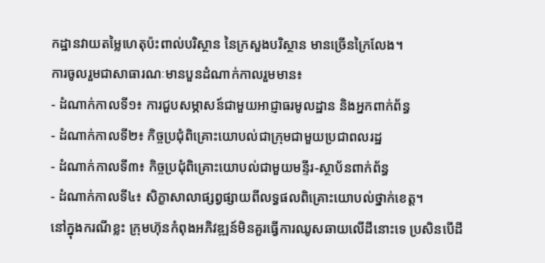កដ្ឋានវាយតម្លៃហេតុប៉ះពាល់បរិស្ថាន នៃក្រសួងបរិស្ថាន មានច្រើនក្រៃលែង។
ការចូលរួមជាសាធារណៈមានបួនដំណាក់កាលរួមមាន៖
- ដំណាក់កាលទី១៖ ការជួបសម្ភាសន៍ជាមួយអាជ្ញាធរមូលដ្ឋាន និងអ្នកពាក់ព័ន្ធ
- ដំណាក់កាលទី២៖ កិច្ចប្រជុំពិគ្រោះយោបល់ជាក្រុមជាមួយប្រជាពលរដ្ឋ
- ដំណាក់កាលទី៣៖ កិច្ចប្រជុំពិគ្រោះយោបល់ជាមួយមន្ទីរ-ស្ថាប័នពាក់ព័ន្ធ
- ដំណាក់កាលទី៤៖ សិក្ខាសាលាផ្សព្វផ្សាយពីលទ្ធផលពិគ្រោះយោបល់ថ្នាក់ខេត្ត។
នៅក្នុងករណីខ្លះ ក្រុមហ៊ុនកំពុងអភិវឌ្ឍន៍មិនគួរធ្វើការឈូសឆាយលើដីនោះទេ ប្រសិនបើដី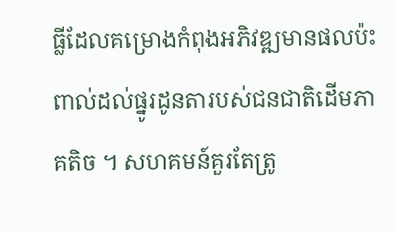ធ្លីដែលគម្រោងកំពុងអភិវឌ្ឍមានផលប៉ះពាល់ដល់ផ្នូរដូនតារបស់ជនជាតិដើមភាគតិច ។ សហគមន៍គួរតែត្រូ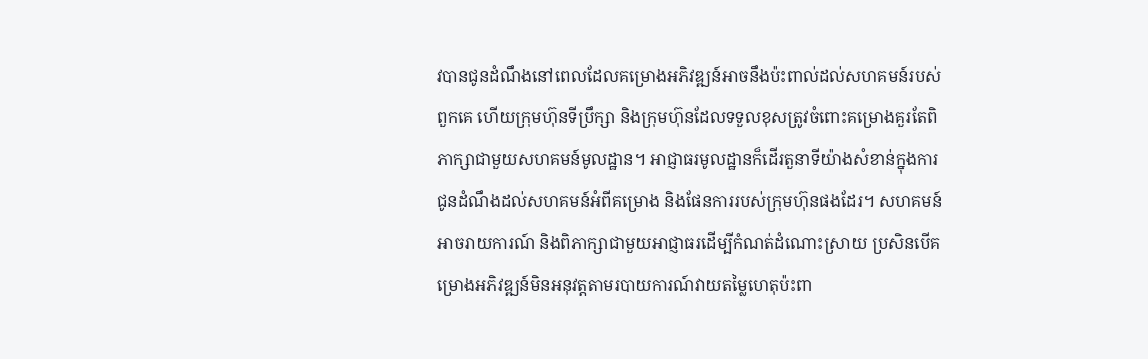វបានជូនដំណឹងនៅពេលដែលគម្រោងអភិវឌ្ឍន៍អាចនឹងប៉ះពាល់ដល់សហគមន៍របស់ពួកគេ ហើយក្រុមហ៊ុនទីប្រឹក្សា និងក្រុមហ៊ុនដែលទទួលខុសត្រូវចំពោះគម្រោងគួរតែពិភាក្សាជាមួយសហគមន៍មូលដ្ឋាន។ អាជ្ញាធរមូលដ្ឋានក៏ដើរតួនាទីយ៉ាងសំខាន់ក្នុងការជូនដំណឹងដល់សហគមន៍អំពីគម្រោង និងផែនការរបស់ក្រុមហ៊ុនផងដែរ។ សហគមន៍អាចរាយការណ៍ និងពិភាក្សាជាមួយអាជ្ញាធរដើម្បីកំណត់ដំណោះស្រាយ ប្រសិនបើគម្រោងអភិវឌ្ឍន៍មិនអនុវត្តតាមរបាយការណ៍វាយតម្លៃហេតុប៉ះពា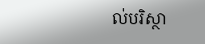ល់បរិស្ថា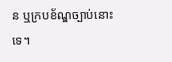ន ឬក្របខ័ណ្ឌច្បាប់នោះទេ។